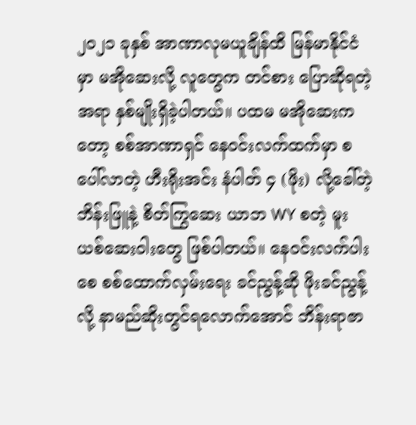၂၀၂၁ ခုနှစ် အာဏာလုမယူချိန်ထိ မြန်မာနိုင်ငံမှာ မအိုဆေးလို့ လူတွေက တင်စား ပြောဆိုရတဲ့အရာ နှစ်မျိုးရှိခဲ့ပါတယ်။ ပထမ မအိုဆေးကတော့ စစ်အာဏာရှင် နေဝင်းလက်ထက်မှာ စပေါ်လာတဲ့ ဟီးရိုးအင်း နံပါတ် ၄ (ဖိုး) လို့ခေါ်တဲ့ ဘိန်းဖြူနဲ့ စိတ်ကြွဆေး ယာဘ WY စတဲ့ မူးယစ်ဆေးဝါးတွေ ဖြစ်ပါတယ်။ နေဝင်းလက်ပါးစေ စစ်ထောက်လှမ်းရေး ခင်ညွန့်ဆို ဖိုးခင်ညွန့်လို့ နာမည်ဆိုးတွင်ရလောက်အောင် ဘိန်းရာဇာ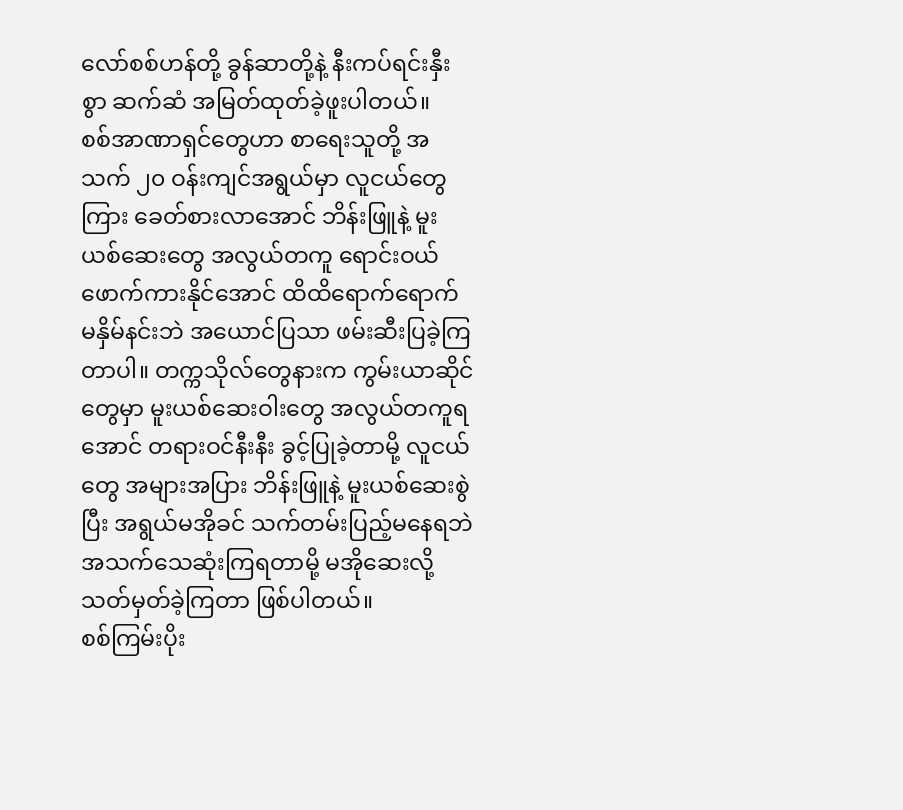လော်စစ်ဟန်တို့ ခွန်ဆာတို့နဲ့ နီးကပ်ရင်းနှီးစွာ ဆက်ဆံ အမြတ်ထုတ်ခဲ့ဖူးပါတယ်။
စစ်အာဏာရှင်တွေဟာ စာရေးသူတို့ အသက် ၂၀ ဝန်းကျင်အရွယ်မှာ လူငယ်တွေကြား ခေတ်စားလာအောင် ဘိန်းဖြူနဲ့ မူးယစ်ဆေးတွေ အလွယ်တကူ ရောင်းဝယ် ဖောက်ကားနိုင်အောင် ထိထိရောက်ရောက် မနှိမ်နင်းဘဲ အယောင်ပြသာ ဖမ်းဆီးပြခဲ့ကြတာပါ။ တက္ကသိုလ်တွေနားက ကွမ်းယာဆိုင်တွေမှာ မူးယစ်ဆေးဝါးတွေ အလွယ်တကူရအောင် တရားဝင်နီးနီး ခွင့်ပြုခဲ့တာမို့ လူငယ်တွေ အများအပြား ဘိန်းဖြူနဲ့ မူးယစ်ဆေးစွဲပြီး အရွယ်မအိုခင် သက်တမ်းပြည့်မနေရဘဲ အသက်သေဆုံးကြရတာမို့ မအိုဆေးလို့ သတ်မှတ်ခဲ့ကြတာ ဖြစ်ပါတယ်။
စစ်ကြမ်းပိုး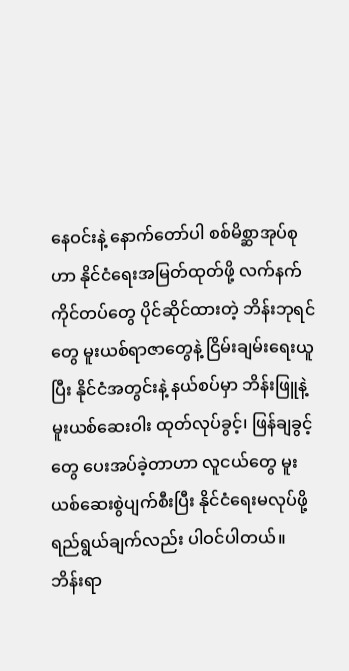နေဝင်းနဲ့ နောက်တော်ပါ စစ်မိစ္ဆာအုပ်စုဟာ နိုင်ငံရေးအမြတ်ထုတ်ဖို့ လက်နက်ကိုင်တပ်တွေ ပိုင်ဆိုင်ထားတဲ့ ဘိန်းဘုရင်တွေ မူးယစ်ရာဇာတွေနဲ့ ငြိမ်းချမ်းရေးယူပြီး နိုင်ငံအတွင်းနဲ့ နယ်စပ်မှာ ဘိန်းဖြူနဲ့ မူးယစ်ဆေးဝါး ထုတ်လုပ်ခွင့်၊ ဖြန်ချခွင့်တွေ ပေးအပ်ခဲ့တာဟာ လူငယ်တွေ မူးယစ်ဆေးစွဲပျက်စီးပြီး နိုင်ငံရေးမလုပ်ဖို့ ရည်ရွယ်ချက်လည်း ပါဝင်ပါတယ်။
ဘိန်းရာ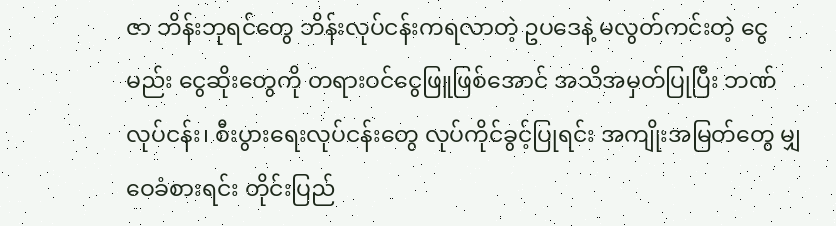ဇာ ဘိန်းဘုရင်တွေ ဘိန်းလုပ်ငန်းကရလာတဲ့ ဥပဒေနဲ့ မလွတ်ကင်းတဲ့ ငွေမည်း ငွေဆိုးတွေကို တရားဝင်ငွေဖြူဖြစ်အောင် အသိအမှတ်ပြုပြီး ဘဏ်လုပ်ငန်း၊ စီးပွားရေးလုပ်ငန်းတွေ လုပ်ကိုင်ခွင့်ပြုရင်း အကျိုးအမြတ်တွေ မျှဝေခံစားရင်း တိုင်းပြည်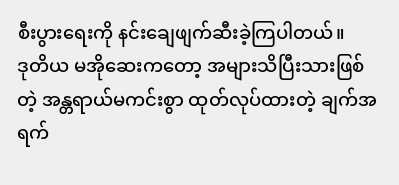စီးပွားရေးကို နင်းချေဖျက်ဆီးခဲ့ကြပါတယ်။
ဒုတိယ မအိုဆေးကတော့ အများသိပြီးသားဖြစ်တဲ့ အန္တရာယ်မကင်းစွာ ထုတ်လုပ်ထားတဲ့ ချက်အရက်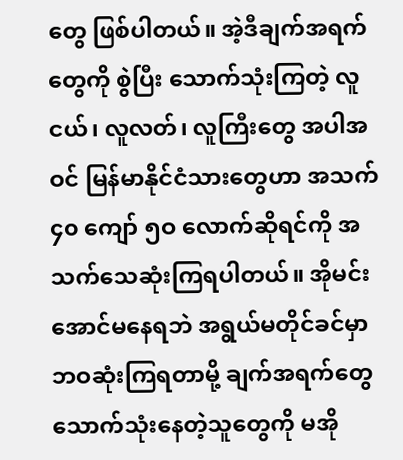တွေ ဖြစ်ပါတယ်။ အဲ့ဒီချက်အရက်တွေကို စွဲပြီး သောက်သုံးကြတဲ့ လူငယ်၊ လူလတ်၊ လူကြီးတွေ အပါအဝင် မြန်မာနိုင်ငံသားတွေဟာ အသက် ၄၀ ကျော် ၅ဝ လောက်ဆိုရင်ကို အသက်သေဆုံးကြရပါတယ်။ အိုမင်းအောင်မနေရဘဲ အရွယ်မတိုင်ခင်မှာ ဘဝဆုံးကြရတာမို့ ချက်အရက်တွေ သောက်သုံးနေတဲ့သူတွေကို မအို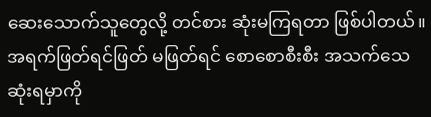ဆေးသောက်သူတွေလို့ တင်စား ဆုံးမကြရတာ ဖြစ်ပါတယ်။ အရက်ဖြတ်ရင်ဖြတ် မဖြတ်ရင် စောစောစီးစီး အသက်သေဆုံးရမှာကို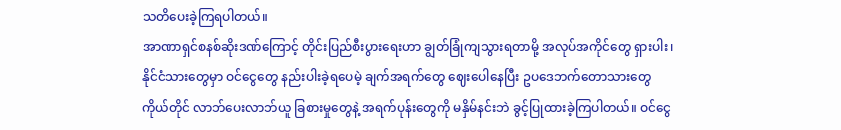သတိပေးခဲ့ကြရပါတယ်။
အာဏာရှင်စနစ်ဆိုးဒဏ်ကြောင့် တိုင်းပြည်စီးပွားရေးဟာ ချွတ်ခြုံကျသွားရတာမို့ အလုပ်အကိုင်တွေ ရှားပါး၊ နိုင်ငံသားတွေမှာ ဝင်ငွေတွေ နည်းပါးခဲ့ရပေမဲ့ ချက်အရက်တွေ ဈေးပေါနေပြီး ဥပဒေဘက်တောသားတွေ ကိုယ်တိုင် လာဘ်ပေးလာဘ်ယူ ခြစားမှုတွေနဲ့ အရက်ပုန်းတွေကို မနှိမ်နင်းဘဲ ခွင့်ပြုထားခဲ့ကြပါတယ်။ ဝင်ငွေ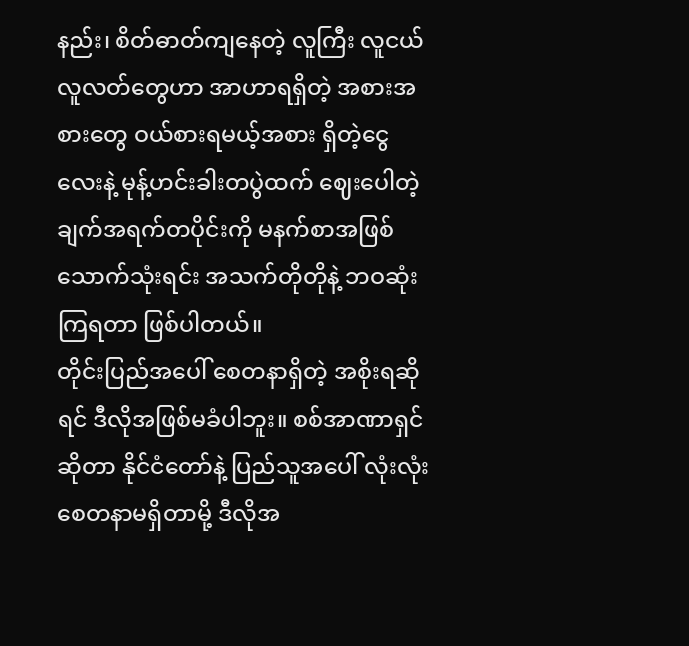နည်း၊ စိတ်ဓာတ်ကျနေတဲ့ လူကြီး လူငယ် လူလတ်တွေဟာ အာဟာရရှိတဲ့ အစားအစားတွေ ဝယ်စားရမယ့်အစား ရှိတဲ့ငွေလေးနဲ့ မုန့်ဟင်းခါးတပွဲထက် ဈေးပေါတဲ့ ချက်အရက်တပိုင်းကို မနက်စာအဖြစ် သောက်သုံးရင်း အသက်တိုတိုနဲ့ ဘဝဆုံးကြရတာ ဖြစ်ပါတယ်။
တိုင်းပြည်အပေါ် စေတနာရှိတဲ့ အစိုးရဆိုရင် ဒီလိုအဖြစ်မခံပါဘူး။ စစ်အာဏာရှင်ဆိုတာ နိုင်ငံတော်နဲ့ ပြည်သူအပေါ် လုံးလုံးစေတနာမရှိတာမို့ ဒီလိုအ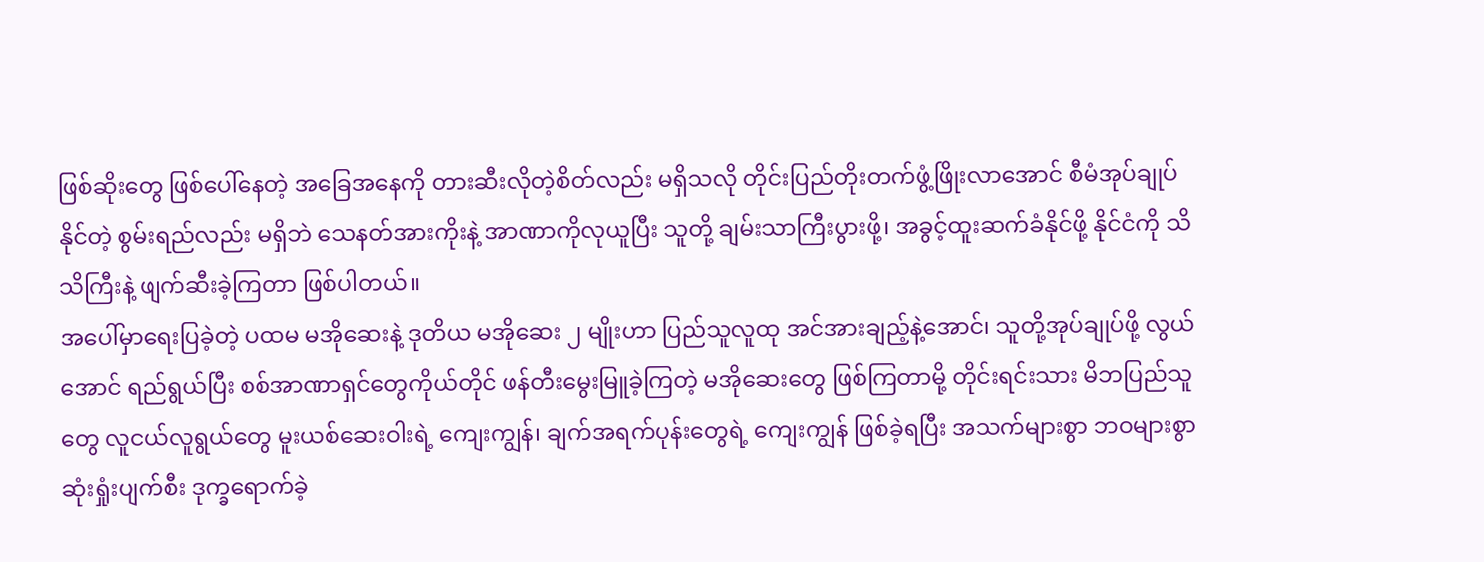ဖြစ်ဆိုးတွေ ဖြစ်ပေါ်နေတဲ့ အခြေအနေကို တားဆီးလိုတဲ့စိတ်လည်း မရှိသလို တိုင်းပြည်တိုးတက်ဖွံ့ဖြိုးလာအောင် စီမံအုပ်ချုပ်နိုင်တဲ့ စွမ်းရည်လည်း မရှိဘဲ သေနတ်အားကိုးနဲ့ အာဏာကိုလုယူပြီး သူတို့ ချမ်းသာကြီးပွားဖို့၊ အခွင့်ထူးဆက်ခံနိုင်ဖို့ နိုင်ငံကို သိသိကြီးနဲ့ ဖျက်ဆီးခဲ့ကြတာ ဖြစ်ပါတယ်။
အပေါ်မှာရေးပြခဲ့တဲ့ ပထမ မအိုဆေးနဲ့ ဒုတိယ မအိုဆေး ၂ မျိုးဟာ ပြည်သူလူထု အင်အားချည့်နဲ့အောင်၊ သူတို့အုပ်ချုပ်ဖို့ လွယ်အောင် ရည်ရွယ်ပြီး စစ်အာဏာရှင်တွေကိုယ်တိုင် ဖန်တီးမွေးမြူခဲ့ကြတဲ့ မအိုဆေးတွေ ဖြစ်ကြတာမို့ တိုင်းရင်းသား မိဘပြည်သူတွေ လူငယ်လူရွယ်တွေ မူးယစ်ဆေးဝါးရဲ့ ကျေးကျွန်၊ ချက်အရက်ပုန်းတွေရဲ့ ကျေးကျွန် ဖြစ်ခဲ့ရပြီး အသက်များစွာ ဘဝများစွာ ဆုံးရှုံးပျက်စီး ဒုက္ခရောက်ခဲ့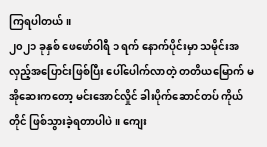ကြရပါတယ်။
၂၀၂၁ ခုနှစ် ဖေဖော်ဝါရီ ၁ ရက် နောက်ပိုင်းမှာ သမိုင်းအလှည့်အပြောင်းဖြစ်ပြီး ပေါ်ပေါက်လာတဲ့ တတိယမြောက် မအိုဆေးကတော့ မင်းအောင်လှိုင် ခါးပိုက်ဆောင်တပ် ကိုယ်တိုင် ဖြစ်သွားခဲ့ရတာပါပဲ။ ကျေး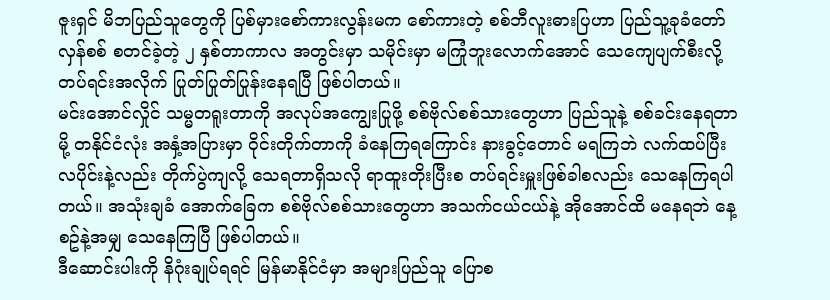ဇူးရှင် မိဘပြည်သူတွေကို ပြစ်မှားစော်ကားလွန်းမက စော်ကားတဲ့ စစ်ဘီလူးဓားပြဟာ ပြည်သူ့ခုခံတော်လှန်စစ် စတင်ခဲ့တဲ့ ၂ နှစ်တာကာလ အတွင်းမှာ သမိုင်းမှာ မကြုံဘူးလောက်အောင် သေကျေပျက်စီးလို့ တပ်ရင်းအလိုက် ပြုတ်ပြုတ်ပြုန်းနေရပြီ ဖြစ်ပါတယ်။
မင်းအောင်လှိုင် သမ္မတရူးတာကို အလုပ်အကျွေးပြုဖို့ စစ်ဗိုလ်စစ်သားတွေဟာ ပြည်သူနဲ့ စစ်ခင်းနေရတာမို့ တနိုင်ငံလုံး အနှံ့အပြားမှာ ဝိုင်းတိုက်တာကို ခံနေကြရကြောင်း နားခွင့်တောင် မရကြဘဲ လက်ထပ်ပြီး လပိုင်းနဲ့လည်း တိုက်ပွဲကျလို့ သေရတာရှိသလို ရာထူးတိုးပြီးစ တပ်ရင်းမှူးဖြစ်ခါစလည်း သေနေကြရပါတယ်။ အသုံးချခံ အောက်ခြေက စစ်ဗိုလ်စစ်သားတွေဟာ အသက်ငယ်ငယ်နဲ့ အိုအောင်ထိ မနေရဘဲ နေ့စဥ်နဲ့အမျှ သေနေကြပြီ ဖြစ်ပါတယ်။
ဒီဆောင်းပါးကို နိဂုံးချုပ်ရရင် မြန်မာနိုင်ငံမှာ အများပြည်သူ ပြောစ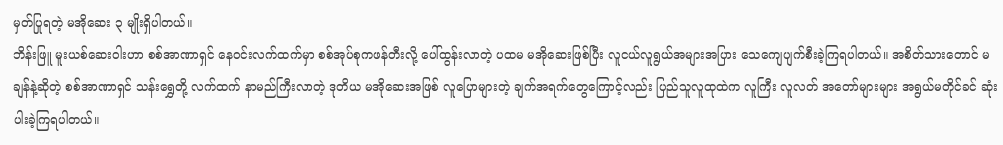မှတ်ပြုရတဲ့ မအိုဆေး ၃ မျိုးရှိပါတယ်။
ဘိန်းဖြူ မူးယစ်ဆေးဝါးဟာ စစ်အာဏာရှင် နေဝင်းလက်ထက်မှာ စစ်အုပ်စုကဖန်တီးလို့ ပေါ်ထွန်းလာတဲ့ ပထမ မအိုဆေးဖြစ်ပြီး လူငယ်လူရွယ်အများအပြား သေကျေပျက်စီးခဲ့ကြရပါတယ်။ အစိတ်သားတောင် မချန်နဲ့ဆိုတဲ့ စစ်အာဏာရှင် သန်းရွှေတို့ လက်ထက် နာမည်ကြီးလာတဲ့ ဒုတိယ မအိုဆေးအဖြစ် လူပြောများတဲ့ ချက်အရက်တွေကြောင့်လည်း ပြည်သူလူထုထဲက လူကြီး လူလတ် အတော်များများ အရွယ်မတိုင်ခင် ဆုံးပါးခဲ့ကြရပါတယ်။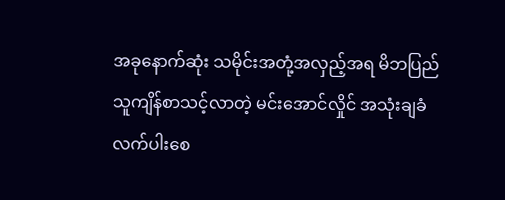အခုနောက်ဆုံး သမိုင်းအတုံ့အလှည့်အရ မိဘပြည်သူကျိန်စာသင့်လာတဲ့ မင်းအောင်လှိုင် အသုံးချခံ လက်ပါးစေ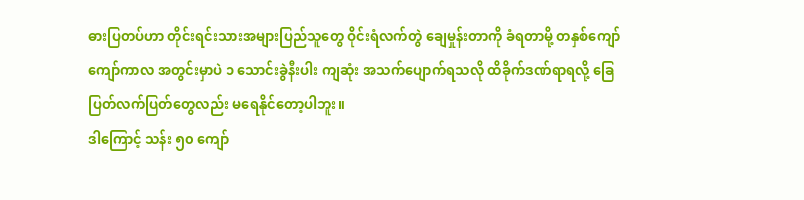ဓားပြတပ်ဟာ တိုင်းရင်းသားအများပြည်သူတွေ ဝိုင်းရံလက်တွဲ ချေမှုန်းတာကို ခံရတာမို့ တနှစ်ကျော်ကျော်ကာလ အတွင်းမှာပဲ ၁ သောင်းခွဲနီးပါး ကျဆုံး အသက်ပျောက်ရသလို ထိခိုက်ဒဏ်ရာရလို့ ခြေပြတ်လက်ပြတ်တွေလည်း မရေနိုင်တော့ပါဘူး။
ဒါကြောင့် သန်း ၅၀ ကျော်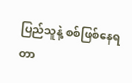ပြည်သူနဲ့ စစ်ဖြစ်နေရတာ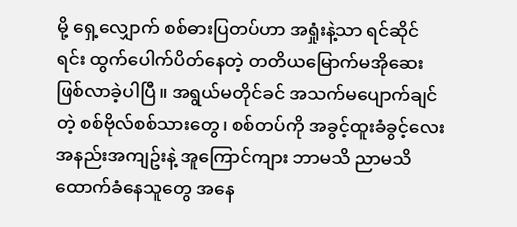မို့ ရှေ့လျှောက် စစ်ဓားပြတပ်ဟာ အရှုံးနဲ့သာ ရင်ဆိုင်ရင်း ထွက်ပေါက်ပိတ်နေတဲ့ တတိယမြောက်မအိုဆေး ဖြစ်လာခဲ့ပါပြီ။ အရွယ်မတိုင်ခင် အသက်မပျောက်ချင်တဲ့ စစ်ဗိုလ်စစ်သားတွေ၊ စစ်တပ်ကို အခွင့်ထူးခံခွင့်လေး အနည်းအကျဥ်းနဲ့ အူကြောင်ကျား ဘာမသိ ညာမသိ ထောက်ခံနေသူတွေ အနေ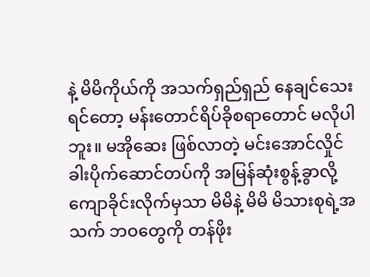နဲ့ မိမိကိုယ်ကို အသက်ရှည်ရှည် နေချင်သေးရင်တော့ မန်းတောင်ရိပ်ခိုစရာတောင် မလိုပါဘူး။ မအိုဆေး ဖြစ်လာတဲ့ မင်းအောင်လှိုင် ခါးပိုက်ဆောင်တပ်ကို အမြန်ဆုံးစွန့်ခွာလို့ ကျောခိုင်းလိုက်မှသာ မိမိနဲ့ မိမိ မိသားစုရဲ့အသက် ဘဝတွေကို တန်ဖိုး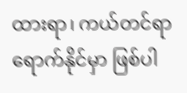ထားရာ၊ ကယ်တင်ရာ ရောက်နိုင်မှာ ဖြစ်ပါ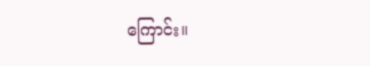ကြောင်း။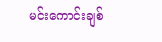မင်းကောင်းချစ်